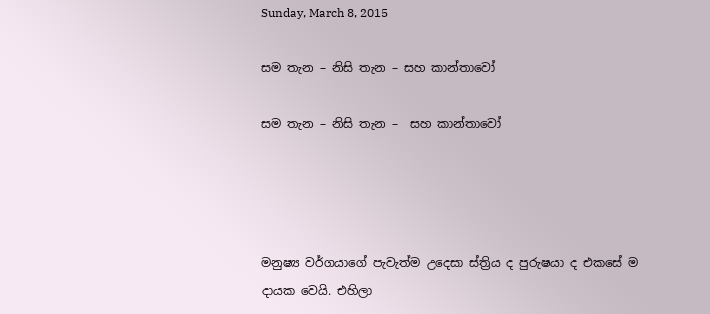Sunday, March 8, 2015

සම තැන – නිසි තැන – සහ කාන්තාවෝ

සම තැන – නිසි තැන –  සහ කාන්තාවෝ




මනුෂ්‍ය වර්ගයාගේ පැවැත්ම උදෙසා ස්ත්‍රිය ද පුරුෂයා ද එකසේ ම දායක වෙයි. එහිලා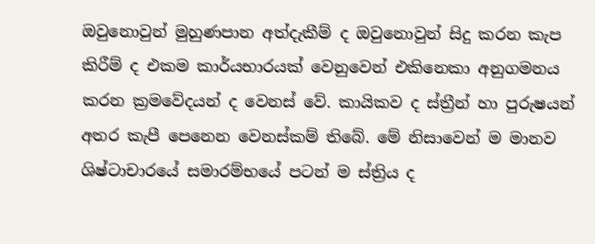ඔවුනොවුන් මුහුණපාන අත්දැකීම් ද ඔවුනොවුන් සිදු කරන කැප කිරීම් ද එකම කාර්යභාරයක් වෙනුවෙන් එකිනෙකා අනුගමනය කරන ක්‍රමවේදයන් ද වෙනස් වේ. කායිකව ද ස්ත්‍රීන් හා පුරුෂයන් අතර කැපී පෙනෙන වෙනස්කම් තිබේ. මේ නිසාවෙන් ම මානව ශිෂ්ටාචාරයේ සමාරම්භයේ පටන් ම ස්ත්‍රිය ද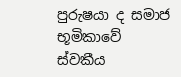පුරුෂයා ද සමාජ භූමිකාවේ ස්වකීය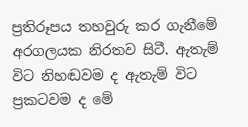ප්‍රතිරූපය තහවුරු කර ගැනීමේ අරගලයක නිරතව සිටී. ඇතැම් විට නිහඬවම ද ඇතැම් විට ප්‍රකටවම ද මේ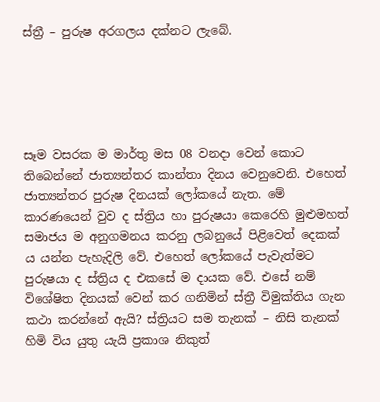ස්ත්‍රී – පුරුෂ අරගලය දක්නට ලැබේ.





සෑම වසරක ම මාර්තු මස 08 වනදා වෙන් කොට තිබෙන්නේ ජාත්‍යන්තර කාන්තා දිනය වෙනුවෙනි. එහෙත් ජාත්‍යන්තර පුරුෂ දිනයක් ලෝකයේ නැත. මේ කාරණයෙන් වුව ද ස්ත්‍රිය හා පුරුෂයා කෙරෙහි මුළුමහත් සමාජය ම අනුගමනය කරනු ලබනුයේ පිළිවෙත් දෙකක් ය යන්න පැහැදිලි වේ. එහෙත් ලෝකයේ පැවැත්මට පුරුෂයා ද ස්ත්‍රිය ද එකසේ ම දායක වේ. එසේ නම් විශේෂිත දිනයක් වෙන් කර ගනිමින් ස්ත්‍රී විමුක්තිය ගැන කථා කරන්නේ ඇයි? ස්ත්‍රියට සම තැනක් – නිසි තැනක් හිමි විය යුතු යැයි ප්‍රකාශ නිකුත්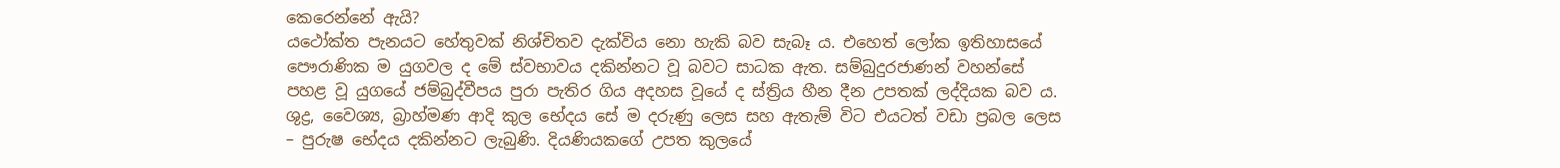කෙරෙන්නේ ඇයි?
යථෝක්ත පැනයට හේතුවක් නිශ්චිතව දැක්විය නො හැකි බව සැබෑ ය. එහෙත් ලෝක ඉතිහාසයේ පෞරාණික ම යුගවල ද මේ ස්වභාවය දකින්නට වූ බවට සාධක ඇත. සම්බුදුරජාණන් වහන්සේ පහළ වූ යුගයේ ජම්බුද්වීපය පුරා පැතිර ගිය අදහස වූයේ ද ස්ත්‍රිය හීන දීන උපතක් ලද්දියක බව ය. ශුද්‍ර, වෛශ්‍ය, බ්‍රාහ්මණ ආදි කුල භේදය සේ ම දරුණු ලෙස සහ ඇතැම් විට එයටත් වඩා ප්‍රබල ලෙස – පුරුෂ භේදය දකින්නට ලැබුණි. දියණියකගේ උපත කුලයේ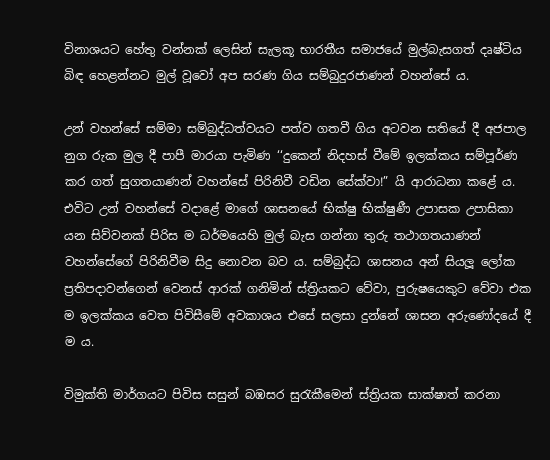විනාශයට හේතු වන්නක් ලෙසින් සැලකූ භාරතීය සමාජයේ මුල්බැසගත් දෘෂ්ටිය බිඳ හෙළන්නට මුල් වූවෝ අප සරණ ගිය සම්බුදුරජාණන් වහන්සේ ය.

උන් වහන්සේ සම්මා සම්බුද්ධත්වයට පත්ව ගතවී ගිය අටවන සතියේ දී අජපාල නුග රුක මුල දී පාපී මාරයා පැමිණ ‘‘දුකෙන් නිදහස් වීමේ ඉලක්කය සම්පූර්ණ කර ගත් සුගතයාණන් වහන්සේ පිරිනිවී වඩින සේක්වා!” යි ආරාධනා කළේ ය. එවිට උන් වහන්සේ වදාළේ මාගේ ශාසනයේ භික්ෂු භික්ෂුණී උපාසක උපාසිකා යන සිව්වනක් පිරිස ම ධර්මයෙහි මුල් බැස ගන්නා තුරු තථාගතයාණන් වහන්සේගේ පිරිනිවීම සිදු නොවන බව ය. සම්බුද්ධ ශාසනය අන් සියලූ ලෝක ප්‍රතිපදාවන්ගෙන් වෙනස් ආරක් ගනිමින් ස්ත්‍රියකට වේවා, පුරුෂයෙකුට වේවා එක ම ඉලක්කය වෙත පිවිසීමේ අවකාශය එසේ සලසා දුන්නේ ශාසන අරුණෝදයේ දී ම ය.

විමුක්ති මාර්ගයට පිවිස සසුන් බඹසර සුරැකීමෙන් ස්ත්‍රියක සාක්ෂාත් කරනා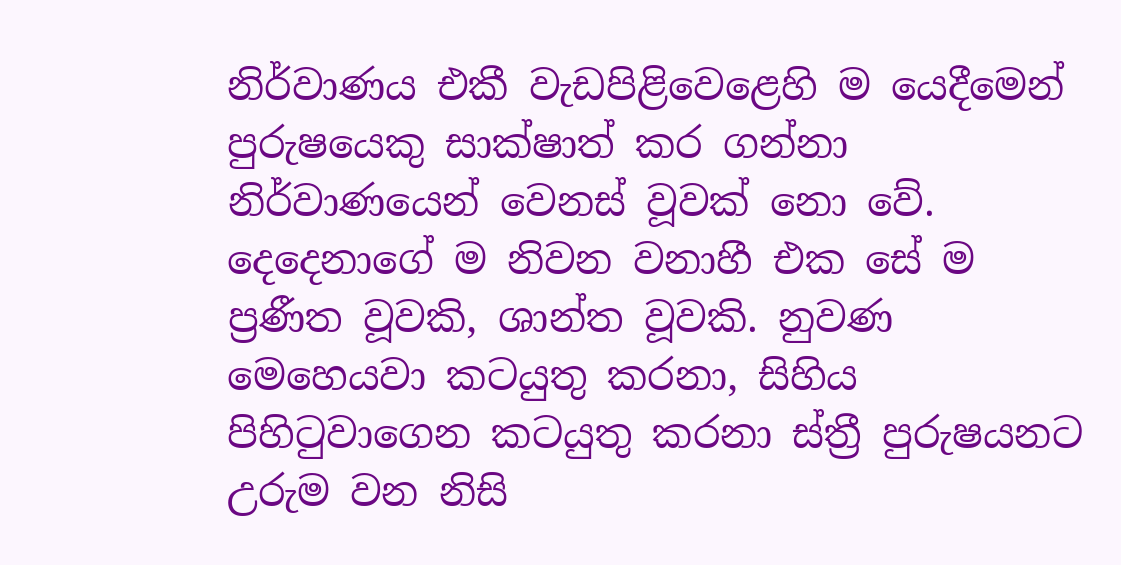නිර්වාණය එකී වැඩපිළිවෙළෙහි ම යෙදීමෙන් පුරුෂයෙකු සාක්ෂාත් කර ගන්නා නිර්වාණයෙන් වෙනස් වූවක් නො වේ. දෙදෙනාගේ ම නිවන වනාහී එක සේ ම ප්‍රණීත වූවකි, ශාන්ත වූවකි. නුවණ මෙහෙයවා කටයුතු කරනා, සිහිය පිහිටුවාගෙන කටයුතු කරනා ස්ත්‍රී පුරුෂයනට උරුම වන නිසි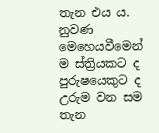තැන එය ය. නුවණ මෙහෙයවීමෙන් ම ස්ත්‍රියකට ද පුරුෂයෙකුට ද උරුම වන සම තැන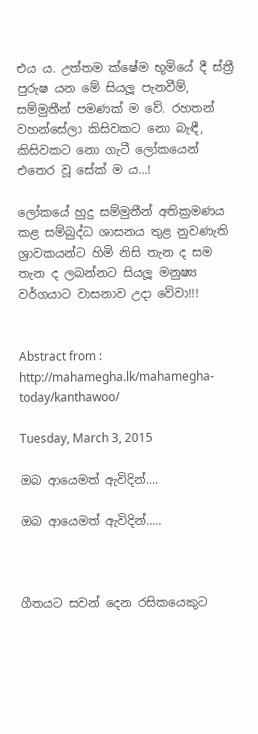එය ය. උත්තම ක්ෂේම භූමියේ දී ස්ත්‍රී පුරුෂ යන මේ සියලූ පැනවීම්, සම්මුතීන් පමණක් ම වේ. රහතන් වහන්සේලා කිසිවකට නො බැඳී, කිසිවකට නො ගැටී ලෝකයෙන් එතෙර වූ සේක් ම ය…!

ලෝකයේ හුදු සම්මුතීන් අතික්‍රමණය කළ සම්බුද්ධ ශාසනය තුළ නුවණැති ශ්‍රාවකයන්ට හිමි නිසි තැන ද සම තැන ද ලබන්නට සියලූ මනුෂ්‍ය වර්ගයාට වාසනාව උදා වේවා!!!


Abstract from : http://mahamegha.lk/mahamegha-today/kanthawoo/

Tuesday, March 3, 2015

ඔබ ආයෙමත් ඇවිදින්....

ඔබ ආයෙමත් ඇවිදින්.....



ගීතයට සවන් දෙන රසිකයෙකුට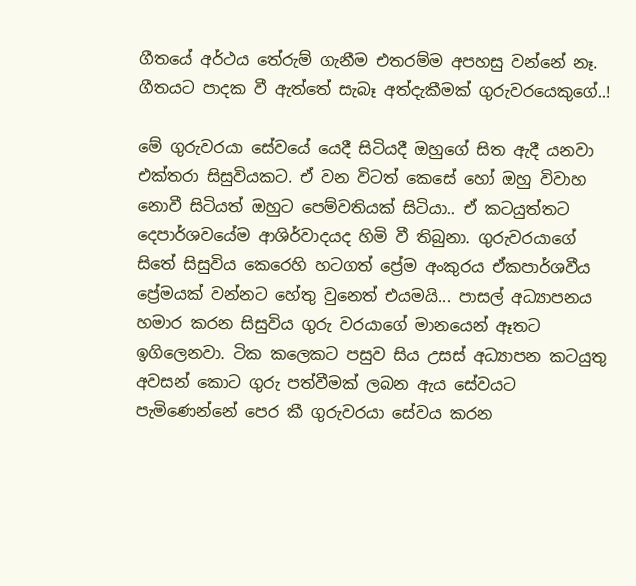ගීතයේ අර්ථය තේරුම් ගැනීම එතරම්ම අපහසු වන්නේ නෑ. ගීතයට පාදක වී ඇත්තේ සැබෑ අත්දැකීමක් ගුරුවරයෙකුගේ..!

මේ ගුරුවරයා සේවයේ යෙදී සිටියදී ඔහුගේ සිත ඇදී යනවා එක්තරා සිසුවියකට. ඒ වන විටත් කෙසේ හෝ ඔහු විවාහ නොවී සිටියත් ඔහුට පෙම්වතියක් සිටියා.. ඒ කටයුත්තට දෙපාර්ශවයේම ආශිර්වාදයද හිමි වී තිබුනා. ගුරුවරයාගේ සිතේ සිසුවිය කෙරෙහි හටගත් ප්‍රේම අංකුරය ඒකපාර්ශවීය ප්‍රේමයක් වන්නට හේතු වුනෙත් එයමයි... පාසල් අධ්‍යාපනය හමාර කරන සිසුවිය ගුරු වරයාගේ මානයෙන් ඈතට ඉගිලෙනවා. ටික කලෙකට පසුව සිය උසස් අධ්‍යාපන කටයුතු අවසන් කොට ගුරු පත්වීමක් ලබන ඇය සේවයට පැමිණෙන්නේ පෙර කී ගුරුවරයා සේවය කරන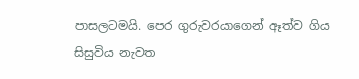පාසලටමයි. පෙර ගුරුවරයාගෙන් ඈත්ව ගිය සිසුවිය නැවත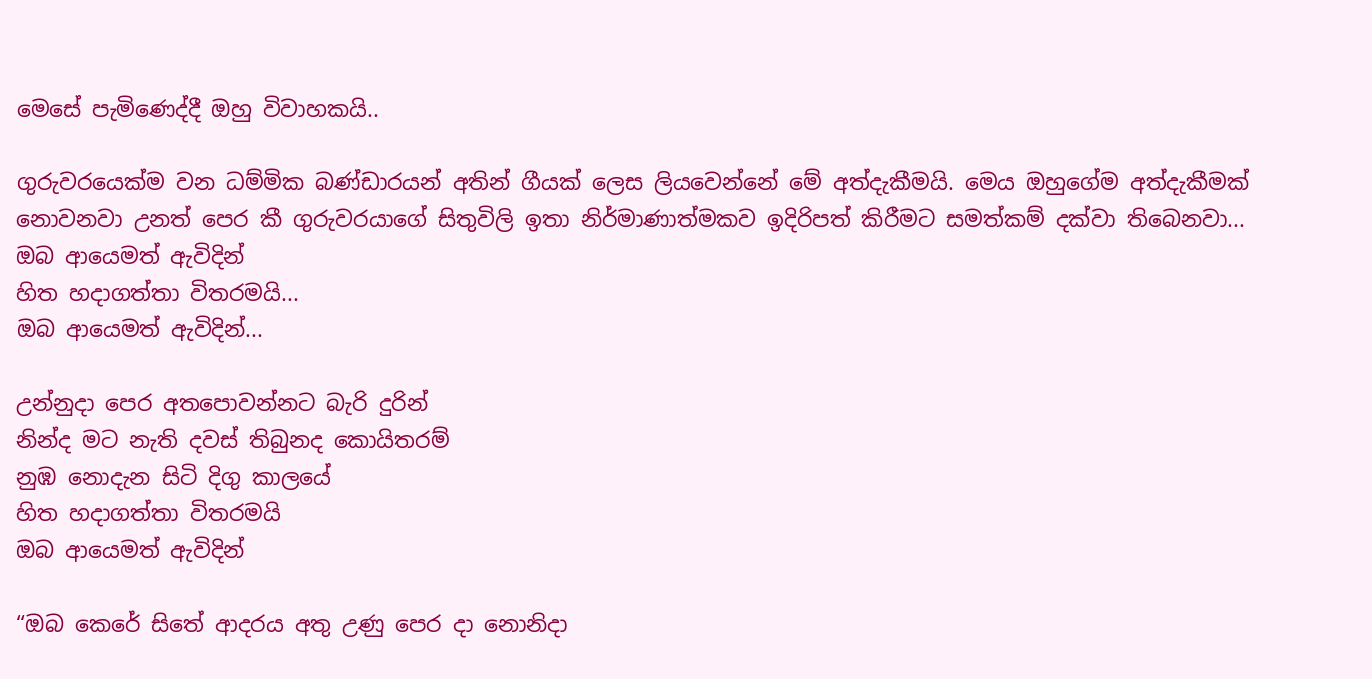මෙසේ පැමිණෙද්දී ඔහු විවාහකයි..

ගුරුවරයෙක්ම වන ධම්මික බණ්ඩාරයන් අතින් ගීයක් ලෙස ලියවෙන්නේ මේ අත්දැකීමයි. මෙය ඔහුගේම අත්දැකීමක් නොවනවා උනත් පෙර කී ගුරුවරයාගේ සිතුවිලි ඉතා නිර්මාණාත්මකව ඉදිරිපත් කිරීමට සමත්කම් දක්වා තිබෙනවා...
ඔබ ආයෙමත් ඇවිදින්
හිත හදාගත්තා විතරමයි...
ඔබ ආයෙමත් ඇවිදින්...

උන්නුදා පෙර අතපොවන්නට බැරි දුරින්
නින්ද මට නැති දවස්‌ තිබුනද කොයිතරම්
නුඹ නොදැන සිටි දිගු කාලයේ
හිත හදාගත්තා විතරමයි
ඔබ ආයෙමත් ඇවිදින්

“ඔබ කෙරේ සිතේ ආදරය අතු උණු පෙර දා නොනිදා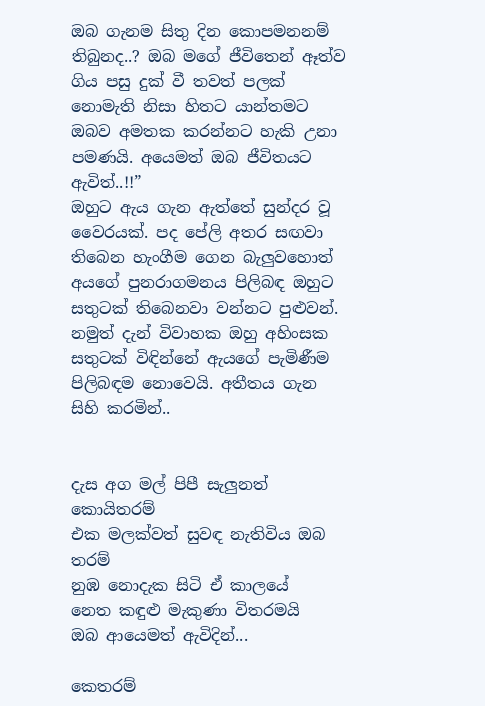ඔබ ගැනම සිතු දින කොපමනනම් තිබුනද..? ඔබ මගේ ජීවිතෙන් ඈත්ව ගිය පසු දුක් වී තවත් පලක් නොමැති නිසා හිතට යාන්තමට ඔබව අමතක කරන්නට හැකි උනා පමණයි. අයෙමත් ඔබ ජීවිතයට ඇවිත්..!!”
ඔහුට ඇය ගැන ඇත්තේ සුන්දර වූ වෛරයක්. පද පේලි අතර සඟවා තිබෙන හැංගීම ගෙන බැලුවහොත් අයගේ පුනරාගමනය පිලිබඳ ඔහුට සතුටක් තිබෙනවා වන්නට පුළුවන්. නමුත් දැන් විවාහක ඔහු අහිංසක සතුටක් විඳින්නේ ඇයගේ පැමිණීම පිලිබඳම නොවෙයි. අතීතය ගැන සිහි කරමින්..


දැස අග මල් පිපී සැලුනත් කොයිතරම්
එක මලක්‌වත් සුවඳ නැතිවිය ඔබ තරම්
නුඹ නොදැක සිටි ඒ කාලයේ
නෙත කඳුළු මැකුණා විතරමයි
ඔබ ආයෙමත් ඇවිදින්...

කෙතරම්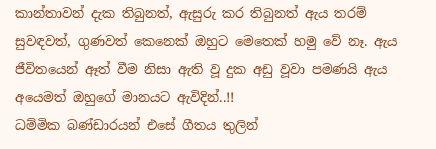කාන්තාවන් දැක තිබුනත්, ඇසුරු කර තිබුනත් ඇය තරම් සුවඳවත්, ගුණවත් කෙනෙක් ඔහුට මෙතෙක් හමු වේ නෑ. ඇය ජීවිතයෙන් ඈත් වීම නිසා ඇති වූ දුක අඩු වූවා පමණයි ඇය අයෙමත් ඔහුගේ මානයට ඇවිදින්..!!
ධම්මික බණ්ඩාරයන් එසේ ගීතය තුලින්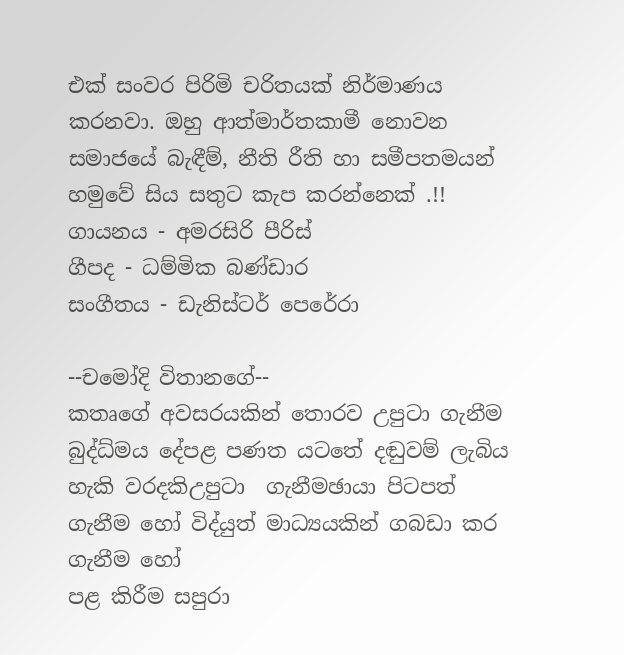එක් සංවර පිරිමි චරිතයක් නිර්මාණය කරනවා. ඔහු ආත්මාර්තකාමී නොවන සමාජයේ බැඳීම්, නීති රීති හා සමීපතමයන් හමුවේ සිය සතුට කැප කරන්නෙක් .!!
ගායනය - අමරසිරි පීරිස්‌
ගීපද - ධම්මික බණ්‌ඩාර
සංගීතය - ඩැනිස්‌ටර් පෙරේරා

--චමෝදි විතානගේ--
කතෘගේ අවසරයකින් තොරව උපුටා ගැනීම බුද්ධ්මය දේපළ පණත යටතේ දඬුවම් ලැබිය හැකි වරදකිඋපුටා  ගැනීමඡායා පිටපත් ගැනීම හෝ විද්යුත් මාධ්‍යයකින් ගබඩා කර ගැනීම හෝ
පළ කිරීම සපුරා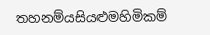තහනම්යසියළුමහිමිකම්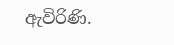ඇවිරිණි.